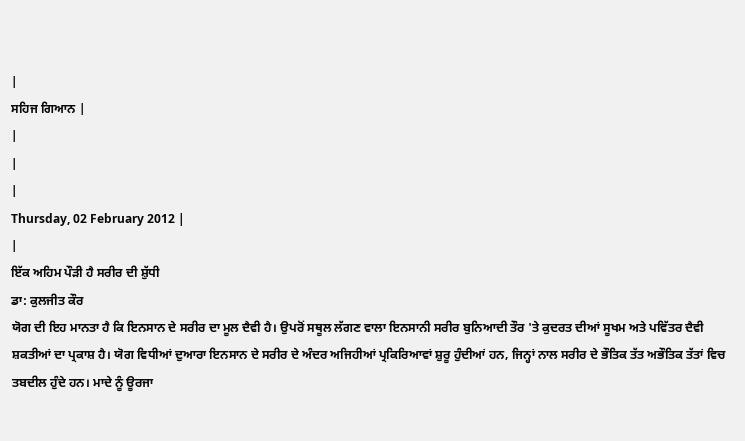|
ਸਹਿਜ ਗਿਆਨ |
|
|
|
Thursday, 02 February 2012 |
|
ਇੱਕ ਅਹਿਮ ਪੌੜੀ ਹੈ ਸਰੀਰ ਦੀ ਸ਼ੁੱਧੀ
ਡਾ: ਕੁਲਜੀਤ ਕੌਰ
ਯੋਗ ਦੀ ਇਹ ਮਾਨਤਾ ਹੈ ਕਿ ਇਨਸਾਨ ਦੇ ਸਰੀਰ ਦਾ ਮੂਲ ਦੈਵੀ ਹੈ। ਉਪਰੋਂ ਸਥੂਲ ਲੱਗਣ ਵਾਲਾ ਇਨਸਾਨੀ ਸਰੀਰ ਬੁਨਿਆਦੀ ਤੌਰ 'ਤੇ ਕੁਦਰਤ ਦੀਆਂ ਸੂਖਮ ਅਤੇ ਪਵਿੱਤਰ ਦੈਵੀ ਸ਼ਕਤੀਆਂ ਦਾ ਪ੍ਰਕਾਸ਼ ਹੈ। ਯੋਗ ਵਿਧੀਆਂ ਦੁਆਰਾ ਇਨਸਾਨ ਦੇ ਸਰੀਰ ਦੇ ਅੰਦਰ ਅਜਿਹੀਆਂ ਪ੍ਰਕਿਰਿਆਵਾਂ ਸ਼ੁਰੂ ਹੁੰਦੀਆਂ ਹਨ, ਜਿਨ੍ਹਾਂ ਨਾਲ ਸਰੀਰ ਦੇ ਭੌਤਿਕ ਤੱਤ ਅਭੌਤਿਕ ਤੱਤਾਂ ਵਿਚ ਤਬਦੀਲ ਹੁੰਦੇ ਹਨ। ਮਾਦੇ ਨੂੰ ਊਰਜਾ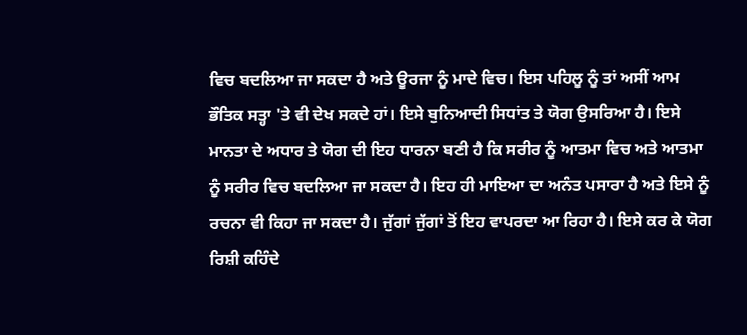ਵਿਚ ਬਦਲਿਆ ਜਾ ਸਕਦਾ ਹੈ ਅਤੇ ਊਰਜਾ ਨੂੰ ਮਾਦੇ ਵਿਚ। ਇਸ ਪਹਿਲੂ ਨੂੰ ਤਾਂ ਅਸੀਂ ਆਮ ਭੌਤਿਕ ਸਤ੍ਹਾ 'ਤੇ ਵੀ ਦੇਖ ਸਕਦੇ ਹਾਂ। ਇਸੇ ਬੁਨਿਆਦੀ ਸਿਧਾਂਤ ਤੇ ਯੋਗ ਉਸਰਿਆ ਹੈ। ਇਸੇ ਮਾਨਤਾ ਦੇ ਅਧਾਰ ਤੇ ਯੋਗ ਦੀ ਇਹ ਧਾਰਨਾ ਬਣੀ ਹੈ ਕਿ ਸਰੀਰ ਨੂੰ ਆਤਮਾ ਵਿਚ ਅਤੇ ਆਤਮਾ ਨੂੰ ਸਰੀਰ ਵਿਚ ਬਦਲਿਆ ਜਾ ਸਕਦਾ ਹੈ। ਇਹ ਹੀ ਮਾਇਆ ਦਾ ਅਨੰਤ ਪਸਾਰਾ ਹੈ ਅਤੇ ਇਸੇ ਨੂੰ ਰਚਨਾ ਵੀ ਕਿਹਾ ਜਾ ਸਕਦਾ ਹੈ। ਜੁੱਗਾਂ ਜੁੱਗਾਂ ਤੋਂ ਇਹ ਵਾਪਰਦਾ ਆ ਰਿਹਾ ਹੈ। ਇਸੇ ਕਰ ਕੇ ਯੋਗ ਰਿਸ਼ੀ ਕਹਿੰਦੇ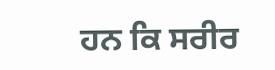ਹਨ ਕਿ ਸਰੀਰ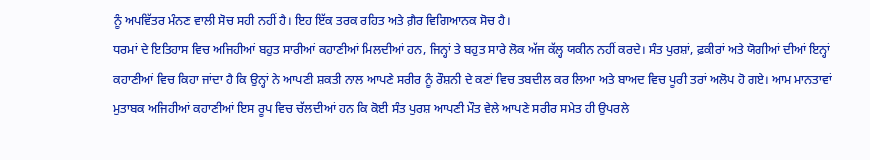ਨੂੰ ਅਪਵਿੱਤਰ ਮੰਨਣ ਵਾਲੀ ਸੋਚ ਸਹੀ ਨਹੀਂ ਹੈ। ਇਹ ਇੱਕ ਤਰਕ ਰਹਿਤ ਅਤੇ ਗ਼ੈਰ ਵਿਗਿਆਨਕ ਸੋਚ ਹੈ।
ਧਰਮਾਂ ਦੇ ਇਤਿਹਾਸ ਵਿਚ ਅਜਿਹੀਆਂ ਬਹੁਤ ਸਾਰੀਆਂ ਕਹਾਣੀਆਂ ਮਿਲਦੀਆਂ ਹਨ, ਜਿਨ੍ਹਾਂ ਤੇ ਬਹੁਤ ਸਾਰੇ ਲੋਕ ਅੱਜ ਕੱਲ੍ਹ ਯਕੀਨ ਨਹੀਂ ਕਰਦੇ। ਸੰਤ ਪੁਰਸ਼ਾਂ, ਫ਼ਕੀਰਾਂ ਅਤੇ ਯੋਗੀਆਂ ਦੀਆਂ ਇਨ੍ਹਾਂ ਕਹਾਣੀਆਂ ਵਿਚ ਕਿਹਾ ਜਾਂਦਾ ਹੈ ਕਿ ਉਨ੍ਹਾਂ ਨੇ ਆਪਣੀ ਸ਼ਕਤੀ ਨਾਲ ਆਪਣੇ ਸਰੀਰ ਨੂੰ ਰੌਸ਼ਨੀ ਦੇ ਕਣਾਂ ਵਿਚ ਤਬਦੀਲ ਕਰ ਲਿਆ ਅਤੇ ਬਾਅਦ ਵਿਚ ਪੂਰੀ ਤਰਾਂ ਅਲੋਪ ਹੋ ਗਏ। ਆਮ ਮਾਨਤਾਵਾਂ ਮੁਤਾਬਕ ਅਜਿਹੀਆਂ ਕਹਾਣੀਆਂ ਇਸ ਰੂਪ ਵਿਚ ਚੱਲਦੀਆਂ ਹਨ ਕਿ ਕੋਈ ਸੰਤ ਪੁਰਸ਼ ਆਪਣੀ ਮੌਤ ਵੇਲੇ ਆਪਣੇ ਸਰੀਰ ਸਮੇਤ ਹੀ ਉਪਰਲੇ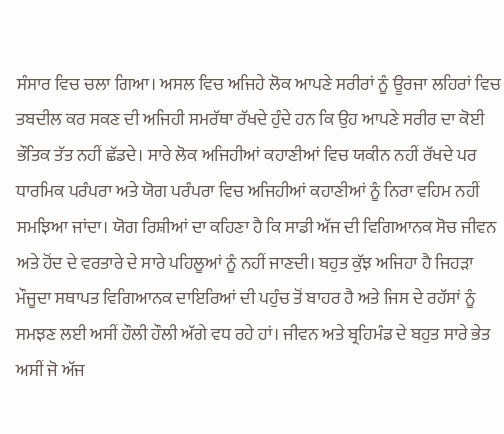ਸੰਸਾਰ ਵਿਚ ਚਲਾ ਗਿਆ। ਅਸਲ ਵਿਚ ਅਜਿਹੇ ਲੋਕ ਆਪਣੇ ਸਰੀਰਾਂ ਨੂੰ ਊਰਜਾ ਲਹਿਰਾਂ ਵਿਚ ਤਬਦੀਲ ਕਰ ਸਕਣ ਦੀ ਅਜਿਹੀ ਸਮਰੱਥਾ ਰੱਖਦੇ ਹੁੰਦੇ ਹਨ ਕਿ ਉਹ ਆਪਣੇ ਸਰੀਰ ਦਾ ਕੋਈ ਭੌਤਿਕ ਤੱਤ ਨਹੀਂ ਛੱਡਦੇ। ਸਾਰੇ ਲੋਕ ਅਜਿਹੀਆਂ ਕਹਾਣੀਆਂ ਵਿਚ ਯਕੀਨ ਨਹੀਂ ਰੱਖਦੇ ਪਰ ਧਾਰਮਿਕ ਪਰੰਪਰਾ ਅਤੇ ਯੋਗ ਪਰੰਪਰਾ ਵਿਚ ਅਜਿਹੀਆਂ ਕਹਾਣੀਆਂ ਨੂੰ ਨਿਰਾ ਵਹਿਮ ਨਹੀਂ ਸਮਝਿਆ ਜਾਂਦਾ। ਯੋਗ ਰਿਸ਼ੀਆਂ ਦਾ ਕਹਿਣਾ ਹੈ ਕਿ ਸਾਡੀ ਅੱਜ ਦੀ ਵਿਗਿਆਨਕ ਸੋਚ ਜੀਵਨ ਅਤੇ ਹੋਂਦ ਦੇ ਵਰਤਾਰੇ ਦੇ ਸਾਰੇ ਪਹਿਲੂਆਂ ਨੂੰ ਨਹੀਂ ਜਾਣਦੀ। ਬਹੁਤ ਕੁੱਝ ਅਜਿਹਾ ਹੈ ਜਿਹੜਾ ਮੌਜੂਦਾ ਸਥਾਪਤ ਵਿਗਿਆਨਕ ਦਾਇਰਿਆਂ ਦੀ ਪਹੁੰਚ ਤੋਂ ਬਾਹਰ ਹੈ ਅਤੇ ਜਿਸ ਦੇ ਰਹੱਸਾਂ ਨੂੰ ਸਮਝਣ ਲਈ ਅਸੀਂ ਹੌਲੀ ਹੌਲੀ ਅੱਗੇ ਵਧ ਰਹੇ ਹਾਂ। ਜੀਵਨ ਅਤੇ ਬ੍ਰਹਿਮੰਡ ਦੇ ਬਹੁਤ ਸਾਰੇ ਭੇਤ ਅਸੀਂ ਜੋ ਅੱਜ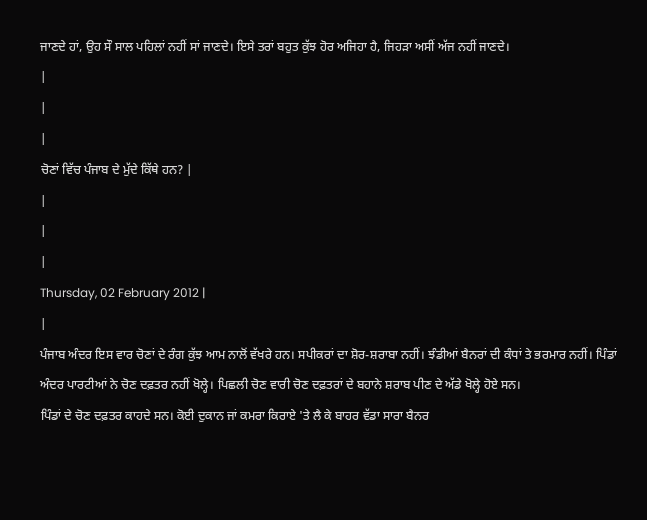ਜਾਣਦੇ ਹਾਂ, ਉਹ ਸੌ ਸਾਲ ਪਹਿਲਾਂ ਨਹੀਂ ਸਾਂ ਜਾਣਦੇ। ਇਸੇ ਤਰਾਂ ਬਹੁਤ ਕੁੱਝ ਹੋਰ ਅਜਿਹਾ ਹੈ, ਜਿਹੜਾ ਅਸੀਂ ਅੱਜ ਨਹੀਂ ਜਾਣਦੇ।
|
|
|
ਚੋਣਾਂ ਵਿੱਚ ਪੰਜਾਬ ਦੇ ਮੁੱਦੇ ਕਿੱਥੇ ਹਨ? |
|
|
|
Thursday, 02 February 2012 |
|
ਪੰਜਾਬ ਅੰਦਰ ਇਸ ਵਾਰ ਚੋਣਾਂ ਦੇ ਰੰਗ ਕੁੱਝ ਆਮ ਨਾਲੋਂ ਵੱਖਰੇ ਹਨ। ਸਪੀਕਰਾਂ ਦਾ ਸ਼ੋਰ-ਸ਼ਰਾਬਾ ਨਹੀਂ। ਝੰਡੀਆਂ ਬੈਨਰਾਂ ਦੀ ਕੰਧਾਂ ਤੇ ਭਰਮਾਰ ਨਹੀਂ। ਪਿੰਡਾਂ ਅੰਦਰ ਪਾਰਟੀਆਂ ਨੇ ਚੋਣ ਦਫ਼ਤਰ ਨਹੀਂ ਖੋਲ੍ਹੇ। ਪਿਛਲੀ ਚੋਣ ਵਾਰੀ ਚੋਣ ਦਫ਼ਤਰਾਂ ਦੇ ਬਹਾਨੇ ਸ਼ਰਾਬ ਪੀਣ ਦੇ ਅੱਡੇ ਖੋਲ੍ਹੇ ਹੋਏ ਸਨ।
ਪਿੰਡਾਂ ਦੇ ਚੋਣ ਦਫ਼ਤਰ ਕਾਹਦੇ ਸਨ। ਕੋਈ ਦੁਕਾਨ ਜਾਂ ਕਮਰਾ ਕਿਰਾਏ 'ਤੇ ਲੈ ਕੇ ਬਾਹਰ ਵੱਡਾ ਸਾਰਾ ਬੈਨਰ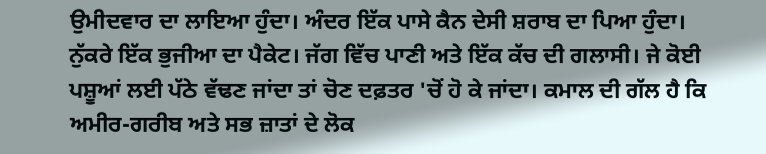ਉਮੀਦਵਾਰ ਦਾ ਲਾਇਆ ਹੁੰਦਾ। ਅੰਦਰ ਇੱਕ ਪਾਸੇ ਕੈਨ ਦੇਸੀ ਸ਼ਰਾਬ ਦਾ ਪਿਆ ਹੁੰਦਾ। ਨੁੱਕਰੇ ਇੱਕ ਭੁਜੀਆ ਦਾ ਪੈਕੇਟ। ਜੱਗ ਵਿੱਚ ਪਾਣੀ ਅਤੇ ਇੱਕ ਕੱਚ ਦੀ ਗਲਾਸੀ। ਜੇ ਕੋਈ ਪਸ਼ੂਆਂ ਲਈ ਪੱਠੇ ਵੱਢਣ ਜਾਂਦਾ ਤਾਂ ਚੋਣ ਦਫ਼ਤਰ 'ਚੋਂ ਹੋ ਕੇ ਜਾਂਦਾ। ਕਮਾਲ ਦੀ ਗੱਲ ਹੈ ਕਿ ਅਮੀਰ-ਗਰੀਬ ਅਤੇ ਸਭ ਜ਼ਾਤਾਂ ਦੇ ਲੋਕ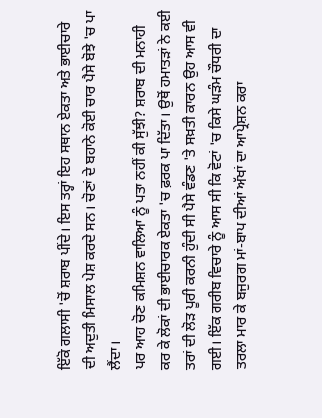ਇੱਕੋ ਗਲਾਸੀ 'ਚੋਂ ਸ਼ਰਾਬ ਪੀਂਦੇ। ਇਸ ਤਰ੍ਹਾਂ ਇਹ ਸਥਾਨ ਏਕਤਾ ਅਤੇ ਭਾਈਚਾਰੇ ਦੀ ਅਦੁਤੀ ਮਿਸਾਲ ਪੇਸ਼ ਕਰਦੇ ਸਨ। ਚੋਣਾਂ ਦੇ ਬਹਾਨੇ ਕੋਈ ਚਾਰ ਪੈਸੇ ਬੋਝੇ 'ਚ ਪਾ ਲੈਂਦਾ।
ਪਰ ਆਹ ਚੋਣ ਕਮਿਸ਼ਨ ਵਾਲਿਆ ਨੂੰ ਪਤਾ ਨਹੀਂ ਕੀ ਸੁੱਝੀ? ਸ਼ਰਾਬ ਦੀ ਮਨਾਹੀ ਕਰ ਕੇ ਲੋਕਾਂ ਦੀ ਭਾਈਚਾਰਕ ਏਕਤਾ 'ਚ ਫ਼ਰਕ ਪਾ ਦਿੱਤਾ। ਉਥੋਂ ਹਮਾਤੜਾਂ ਨੇ ਕਈ ਤਰਾਂ ਦੀ ਲੋੜ ਪੂਰੀ ਕਰਨੀ ਹੁੰਦੀ ਸੀ ਪੈਸੇ ਵੰਡਣ 'ਤੇ ਸਖ਼ਤੀ ਕਾਰਨ ਉਹ ਆਸ ਵੀ ਗਈ। ਇੱਕ ਗਰੀਬ ਵਿਚਾਰੇ ਨੂੰ ਆਸ ਸੀ ਕਿ ਵੋਟਾਂ 'ਚ ਕਿਸੇ ਘੜੰਮ ਚੌਧਰੀ ਦਾ ਤਰਲਾ ਮਾਰ ਕੇ ਬਜੁਰਗ ਮਾਂ-ਬਾਪ ਦੀਆਂ ਅੱਖਾਂ ਦਾ ਆਪ੍ਰੇਸ਼ਨ ਕਰਾ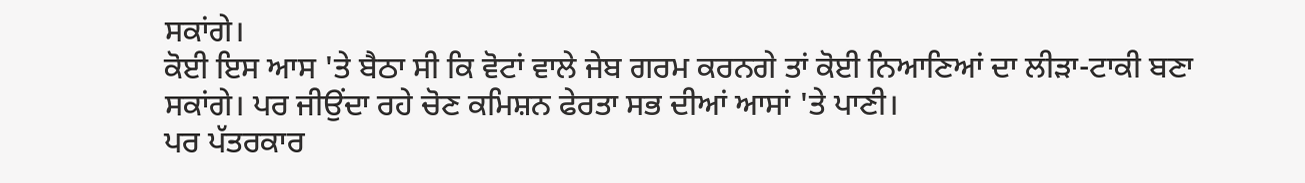ਸਕਾਂਗੇ।
ਕੋਈ ਇਸ ਆਸ 'ਤੇ ਬੈਠਾ ਸੀ ਕਿ ਵੋਟਾਂ ਵਾਲੇ ਜੇਬ ਗਰਮ ਕਰਨਗੇ ਤਾਂ ਕੋਈ ਨਿਆਣਿਆਂ ਦਾ ਲੀੜਾ-ਟਾਕੀ ਬਣਾ ਸਕਾਂਗੇ। ਪਰ ਜੀਉਂਦਾ ਰਹੇ ਚੋਣ ਕਮਿਸ਼ਨ ਫੇਰਤਾ ਸਭ ਦੀਆਂ ਆਸਾਂ 'ਤੇ ਪਾਣੀ।
ਪਰ ਪੱਤਰਕਾਰ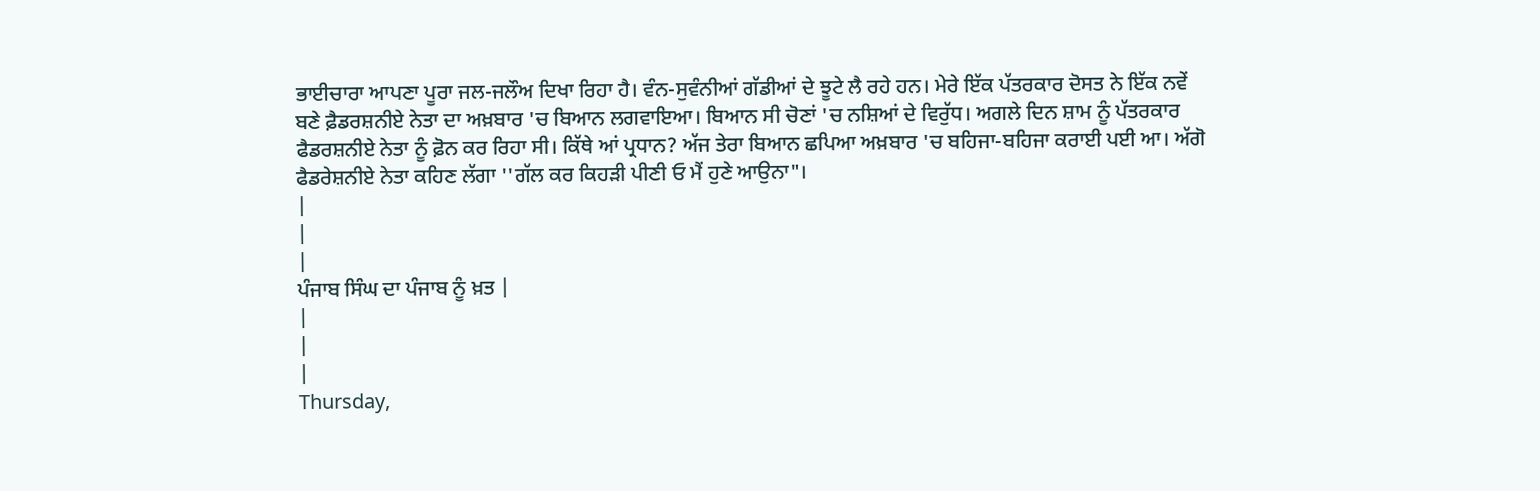ਭਾਈਚਾਰਾ ਆਪਣਾ ਪੂਰਾ ਜਲ-ਜਲੌਅ ਦਿਖਾ ਰਿਹਾ ਹੈ। ਵੰਨ-ਸੁਵੰਨੀਆਂ ਗੱਡੀਆਂ ਦੇ ਝੂਟੇ ਲੈ ਰਹੇ ਹਨ। ਮੇਰੇ ਇੱਕ ਪੱਤਰਕਾਰ ਦੋਸਤ ਨੇ ਇੱਕ ਨਵੇਂ ਬਣੇ ਫ਼ੈਡਰਸ਼ਨੀਏ ਨੇਤਾ ਦਾ ਅਖ਼ਬਾਰ 'ਚ ਬਿਆਨ ਲਗਵਾਇਆ। ਬਿਆਨ ਸੀ ਚੋਣਾਂ 'ਚ ਨਸ਼ਿਆਂ ਦੇ ਵਿਰੁੱਧ। ਅਗਲੇ ਦਿਨ ਸ਼ਾਮ ਨੂੰ ਪੱਤਰਕਾਰ ਫੈਡਰਸ਼ਨੀਏ ਨੇਤਾ ਨੂੰ ਫ਼ੋਨ ਕਰ ਰਿਹਾ ਸੀ। ਕਿੱਥੇ ਆਂ ਪ੍ਰਧਾਨ? ਅੱਜ ਤੇਰਾ ਬਿਆਨ ਛਪਿਆ ਅਖ਼ਬਾਰ 'ਚ ਬਹਿਜਾ-ਬਹਿਜਾ ਕਰਾਈ ਪਈ ਆ। ਅੱਗੋ ਫੈਡਰੇਸ਼ਨੀਏ ਨੇਤਾ ਕਹਿਣ ਲੱਗਾ ''ਗੱਲ ਕਰ ਕਿਹੜੀ ਪੀਣੀ ਓ ਮੈਂ ਹੁਣੇ ਆਉਨਾ"।
|
|
|
ਪੰਜਾਬ ਸਿੰਘ ਦਾ ਪੰਜਾਬ ਨੂੰ ਖ਼ਤ |
|
|
|
Thursday,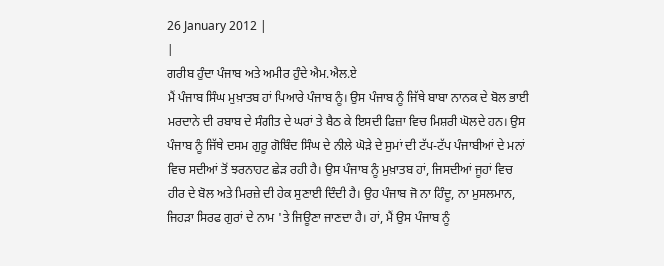26 January 2012 |
|
ਗਰੀਬ ਹੁੰਦਾ ਪੰਜਾਬ ਅਤੇ ਅਮੀਰ ਹੁੰਦੇ ਐਮ.ਐਲ.ਏ
ਮੈਂ ਪੰਜਾਬ ਸਿੰਘ ਮੁਖ਼ਾਤਬ ਹਾਂ ਪਿਆਰੇ ਪੰਜਾਬ ਨੂੰ। ਉਸ ਪੰਜਾਬ ਨੂੰ ਜਿੱਥੇ ਬਾਬਾ ਨਾਨਕ ਦੇ ਬੋਲ ਭਾਈ ਮਰਦਾਨੇ ਦੀ ਰਬਾਬ ਦੇ ਸੰਗੀਤ ਦੇ ਘਰਾਂ ਤੇ ਬੈਠ ਕੇ ਇਸਦੀ ਫਿਜ਼ਾ ਵਿਚ ਮਿਸ਼ਰੀ ਘੋਲਦੇ ਹਨ। ਉਸ ਪੰਜਾਬ ਨੂੰ ਜਿੱਥੇ ਦਸਮ ਗੁਰੂ ਗੋਬਿੰਦ ਸਿੰਘ ਦੇ ਨੀਲੇ ਘੋੜੇ ਦੇ ਸੁਮਾਂ ਦੀ ਟੱਪ-ਟੱਪ ਪੰਜਾਬੀਆਂ ਦੇ ਮਨਾਂ ਵਿਚ ਸਦੀਆਂ ਤੋਂ ਝਰਨਾਹਟ ਛੇੜ ਰਹੀ ਹੈ। ਉਸ ਪੰਜਾਬ ਨੂੰ ਮੁਖ਼ਾਤਬ ਹਾਂ, ਜਿਸਦੀਆਂ ਜੂਹਾਂ ਵਿਚ ਹੀਰ ਦੇ ਬੋਲ ਅਤੇ ਮਿਰਜ਼ੇ ਦੀ ਹੇਕ ਸੁਣਾਈ ਦਿੰਦੀ ਹੈ। ਉਹ ਪੰਜਾਬ ਜੋ ਨਾ ਹਿੰਦੂ, ਨਾ ਮੁਸਲਮਾਨ, ਜਿਹੜਾ ਸਿਰਫ ਗੁਰਾਂ ਦੇ ਨਾਮ 'ਤੇ ਜਿਊਣਾ ਜਾਣਦਾ ਹੈ। ਹਾਂ, ਮੈਂ ਉਸ ਪੰਜਾਬ ਨੂੰ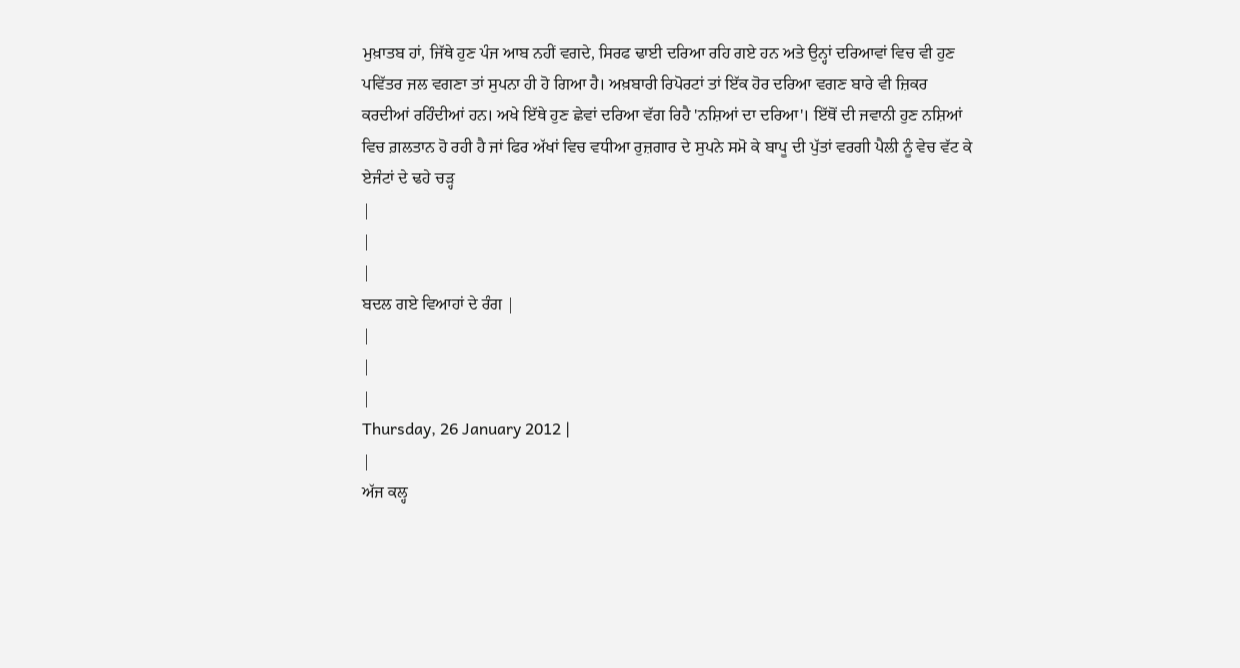ਮੁਖ਼ਾਤਬ ਹਾਂ, ਜਿੱਥੇ ਹੁਣ ਪੰਜ ਆਬ ਨਹੀਂ ਵਗਦੇ, ਸਿਰਫ ਢਾਈ ਦਰਿਆ ਰਹਿ ਗਏ ਹਨ ਅਤੇ ਉਨ੍ਹਾਂ ਦਰਿਆਵਾਂ ਵਿਚ ਵੀ ਹੁਣ ਪਵਿੱਤਰ ਜਲ ਵਗਣਾ ਤਾਂ ਸੁਪਨਾ ਹੀ ਹੋ ਗਿਆ ਹੈ। ਅਖ਼ਬਾਰੀ ਰਿਪੋਰਟਾਂ ਤਾਂ ਇੱਕ ਹੋਰ ਦਰਿਆ ਵਗਣ ਬਾਰੇ ਵੀ ਜ਼ਿਕਰ ਕਰਦੀਆਂ ਰਹਿੰਦੀਆਂ ਹਨ। ਅਖੇ ਇੱਥੇ ਹੁਣ ਛੇਵਾਂ ਦਰਿਆ ਵੱਗ ਰਿਹੈ 'ਨਸ਼ਿਆਂ ਦਾ ਦਰਿਆ'। ਇੱਥੋਂ ਦੀ ਜਵਾਨੀ ਹੁਣ ਨਸ਼ਿਆਂ ਵਿਚ ਗ਼ਲਤਾਨ ਹੋ ਰਹੀ ਹੈ ਜਾਂ ਫਿਰ ਅੱਖਾਂ ਵਿਚ ਵਧੀਆ ਰੁਜ਼ਗਾਰ ਦੇ ਸੁਪਨੇ ਸਮੋ ਕੇ ਬਾਪੂ ਦੀ ਪੁੱਤਾਂ ਵਰਗੀ ਪੈਲੀ ਨੂੰ ਵੇਚ ਵੱਟ ਕੇ ਏਜੰਟਾਂ ਦੇ ਢਹੇ ਚੜ੍ਹ
|
|
|
ਬਦਲ ਗਏ ਵਿਆਹਾਂ ਦੇ ਰੰਗ |
|
|
|
Thursday, 26 January 2012 |
|
ਅੱਜ ਕਲ੍ਹ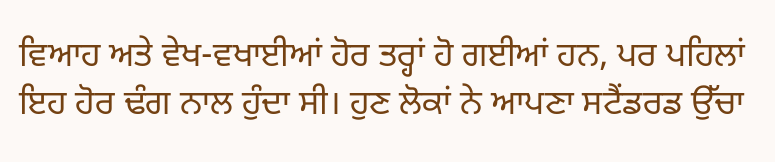ਵਿਆਹ ਅਤੇ ਵੇਖ-ਵਖਾਈਆਂ ਹੋਰ ਤਰ੍ਹਾਂ ਹੋ ਗਈਆਂ ਹਨ, ਪਰ ਪਹਿਲਾਂ ਇਹ ਹੋਰ ਢੰਗ ਨਾਲ ਹੁੰਦਾ ਸੀ। ਹੁਣ ਲੋਕਾਂ ਨੇ ਆਪਣਾ ਸਟੈਂਡਰਡ ਉੱਚਾ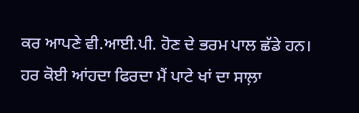ਕਰ ਆਪਣੇ ਵੀ.ਆਈ.ਪੀ. ਹੋਣ ਦੇ ਭਰਮ ਪਾਲ ਛੱਡੇ ਹਨ। ਹਰ ਕੋਈ ਆਂਹਦਾ ਫਿਰਦਾ ਮੈਂ ਪਾਟੇ ਖਾਂ ਦਾ ਸਾਲ਼ਾ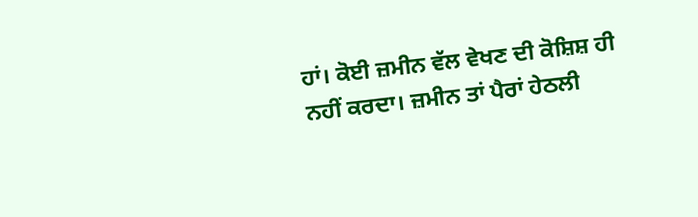ਹਾਂ। ਕੋਈ ਜ਼ਮੀਨ ਵੱਲ ਵੇਖਣ ਦੀ ਕੋਸ਼ਿਸ਼ ਹੀ ਨਹੀਂ ਕਰਦਾ। ਜ਼ਮੀਨ ਤਾਂ ਪੈਰਾਂ ਹੇਠਲੀ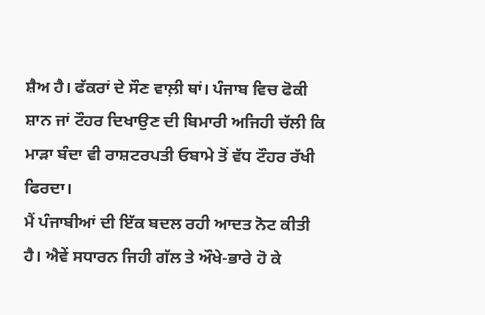ਸ਼ੈਅ ਹੈ। ਫੱਕਰਾਂ ਦੇ ਸੌਣ ਵਾਲ਼ੀ ਥਾਂ। ਪੰਜਾਬ ਵਿਚ ਫੋਕੀ ਸ਼ਾਨ ਜਾਂ ਟੌਹਰ ਦਿਖਾਉਣ ਦੀ ਬਿਮਾਰੀ ਅਜਿਹੀ ਚੱਲੀ ਕਿ ਮਾੜਾ ਬੰਦਾ ਵੀ ਰਾਸ਼ਟਰਪਤੀ ਓਬਾਮੇ ਤੋਂ ਵੱਧ ਟੌਹਰ ਰੱਖੀ ਫਿਰਦਾ।
ਮੈਂ ਪੰਜਾਬੀਆਂ ਦੀ ਇੱਕ ਬਦਲ ਰਹੀ ਆਦਤ ਨੋਟ ਕੀਤੀ ਹੈ। ਐਵੇਂ ਸਧਾਰਨ ਜਿਹੀ ਗੱਲ ਤੇ ਔਖੇ-ਭਾਰੇ ਹੋ ਕੇ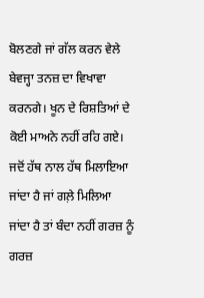ਬੋਲਣਗੇ ਜਾਂ ਗੱਲ ਕਰਨ ਵੇਲੇ ਬੇਵਜ੍ਹਾ ਤਨਜ਼ ਦਾ ਵਿਖਾਵਾ ਕਰਨਗੇ। ਖੂਨ ਦੇ ਰਿਸ਼ਤਿਆਂ ਦੇ ਕੋਈ ਮਾਅਨੇ ਨਹੀਂ ਰਹਿ ਗਏ। ਜਦੋਂ ਹੱਥ ਨਾਲ ਹੱਥ ਮਿਲਾਇਆ ਜਾਂਦਾ ਹੈ ਜਾਂ ਗਲ਼ੇ ਮਿਲਿਆ ਜਾਂਦਾ ਹੈ ਤਾਂ ਬੰਦਾ ਨਹੀਂ ਗਰਜ਼ ਨੂੰ ਗਰਜ਼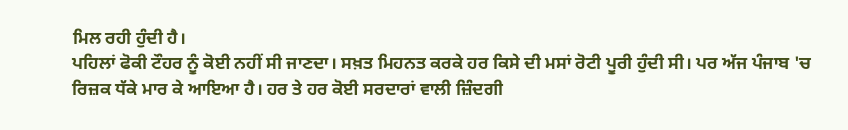ਮਿਲ ਰਹੀ ਹੁੰਦੀ ਹੈ।
ਪਹਿਲਾਂ ਫੋਕੀ ਟੌਹਰ ਨੂੰ ਕੋਈ ਨਹੀਂ ਸੀ ਜਾਣਦਾ। ਸਖ਼ਤ ਮਿਹਨਤ ਕਰਕੇ ਹਰ ਕਿਸੇ ਦੀ ਮਸਾਂ ਰੋਟੀ ਪੂਰੀ ਹੁੰਦੀ ਸੀ। ਪਰ ਅੱਜ ਪੰਜਾਬ 'ਚ ਰਿਜ਼ਕ ਧੱਕੇ ਮਾਰ ਕੇ ਆਇਆ ਹੈ। ਹਰ ਤੇ ਹਰ ਕੋਈ ਸਰਦਾਰਾਂ ਵਾਲੀ ਜ਼ਿੰਦਗੀ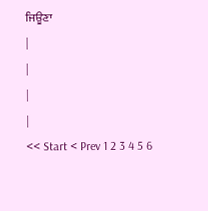ਜਿਊਣਾ
|
|
|
|
<< Start < Prev 1 2 3 4 5 6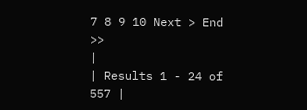7 8 9 10 Next > End >>
|
| Results 1 - 24 of 557 |